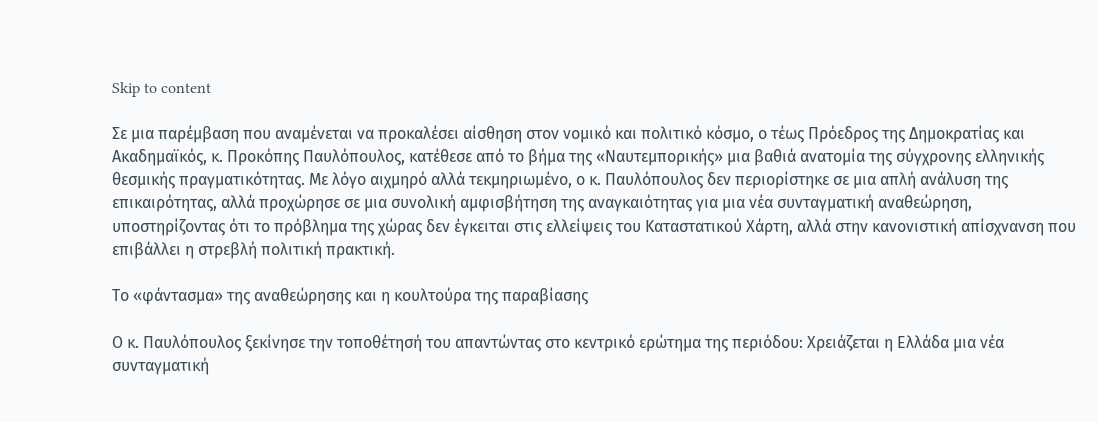Skip to content

Σε μια παρέμβαση που αναμένεται να προκαλέσει αίσθηση στον νομικό και πολιτικό κόσμο, ο τέως Πρόεδρος της Δημοκρατίας και Ακαδημαϊκός, κ. Προκόπης Παυλόπουλος, κατέθεσε από το βήμα της «Ναυτεμπορικής» μια βαθιά ανατομία της σύγχρονης ελληνικής θεσμικής πραγματικότητας. Με λόγο αιχμηρό αλλά τεκμηριωμένο, ο κ. Παυλόπουλος δεν περιορίστηκε σε μια απλή ανάλυση της επικαιρότητας, αλλά προχώρησε σε μια συνολική αμφισβήτηση της αναγκαιότητας για μια νέα συνταγματική αναθεώρηση, υποστηρίζοντας ότι το πρόβλημα της χώρας δεν έγκειται στις ελλείψεις του Καταστατικού Χάρτη, αλλά στην κανονιστική απίσχνανση που επιβάλλει η στρεβλή πολιτική πρακτική.

Το «φάντασμα» της αναθεώρησης και η κουλτούρα της παραβίασης

Ο κ. Παυλόπουλος ξεκίνησε την τοποθέτησή του απαντώντας στο κεντρικό ερώτημα της περιόδου: Χρειάζεται η Ελλάδα μια νέα συνταγματική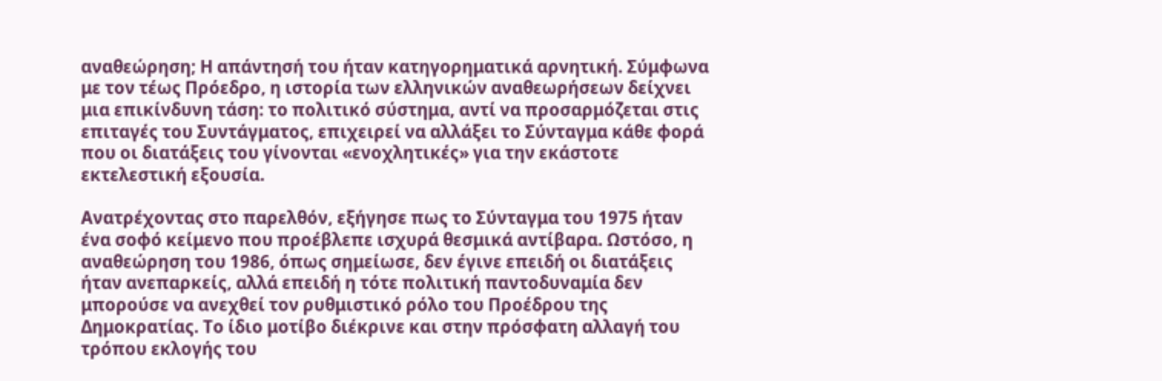αναθεώρηση; Η απάντησή του ήταν κατηγορηματικά αρνητική. Σύμφωνα με τον τέως Πρόεδρο, η ιστορία των ελληνικών αναθεωρήσεων δείχνει μια επικίνδυνη τάση: το πολιτικό σύστημα, αντί να προσαρμόζεται στις επιταγές του Συντάγματος, επιχειρεί να αλλάξει το Σύνταγμα κάθε φορά που οι διατάξεις του γίνονται «ενοχλητικές» για την εκάστοτε εκτελεστική εξουσία.

Ανατρέχοντας στο παρελθόν, εξήγησε πως το Σύνταγμα του 1975 ήταν ένα σοφό κείμενο που προέβλεπε ισχυρά θεσμικά αντίβαρα. Ωστόσο, η αναθεώρηση του 1986, όπως σημείωσε, δεν έγινε επειδή οι διατάξεις ήταν ανεπαρκείς, αλλά επειδή η τότε πολιτική παντοδυναμία δεν μπορούσε να ανεχθεί τον ρυθμιστικό ρόλο του Προέδρου της Δημοκρατίας. Το ίδιο μοτίβο διέκρινε και στην πρόσφατη αλλαγή του τρόπου εκλογής του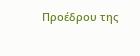Προέδρου της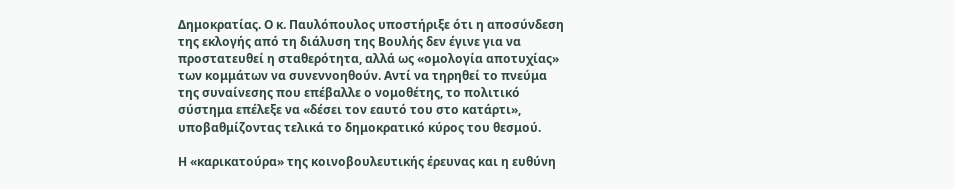Δημοκρατίας. Ο κ. Παυλόπουλος υποστήριξε ότι η αποσύνδεση της εκλογής από τη διάλυση της Βουλής δεν έγινε για να προστατευθεί η σταθερότητα, αλλά ως «ομολογία αποτυχίας» των κομμάτων να συνεννοηθούν. Αντί να τηρηθεί το πνεύμα της συναίνεσης που επέβαλλε ο νομοθέτης, το πολιτικό σύστημα επέλεξε να «δέσει τον εαυτό του στο κατάρτι», υποβαθμίζοντας τελικά το δημοκρατικό κύρος του θεσμού.

Η «καρικατούρα» της κοινοβουλευτικής έρευνας και η ευθύνη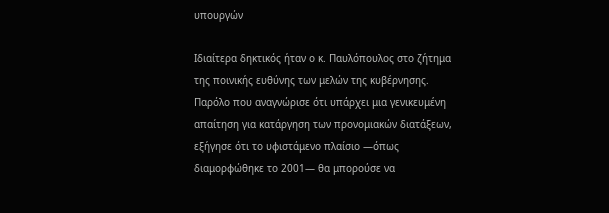υπουργών

Ιδιαίτερα δηκτικός ήταν ο κ. Παυλόπουλος στο ζήτημα της ποινικής ευθύνης των μελών της κυβέρνησης. Παρόλο που αναγνώρισε ότι υπάρχει μια γενικευμένη απαίτηση για κατάργηση των προνομιακών διατάξεων, εξήγησε ότι το υφιστάμενο πλαίσιο —όπως διαμορφώθηκε το 2001— θα μπορούσε να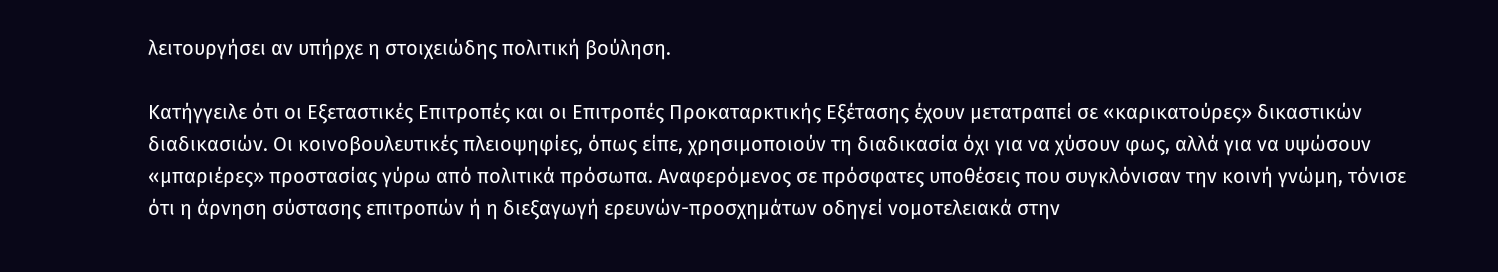λειτουργήσει αν υπήρχε η στοιχειώδης πολιτική βούληση.

Κατήγγειλε ότι οι Εξεταστικές Επιτροπές και οι Επιτροπές Προκαταρκτικής Εξέτασης έχουν μετατραπεί σε «καρικατούρες» δικαστικών διαδικασιών. Οι κοινοβουλευτικές πλειοψηφίες, όπως είπε, χρησιμοποιούν τη διαδικασία όχι για να χύσουν φως, αλλά για να υψώσουν «μπαριέρες» προστασίας γύρω από πολιτικά πρόσωπα. Αναφερόμενος σε πρόσφατες υποθέσεις που συγκλόνισαν την κοινή γνώμη, τόνισε ότι η άρνηση σύστασης επιτροπών ή η διεξαγωγή ερευνών-προσχημάτων οδηγεί νομοτελειακά στην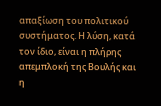απαξίωση του πολιτικού συστήματος. Η λύση, κατά τον ίδιο, είναι η πλήρης απεμπλοκή της Βουλής και η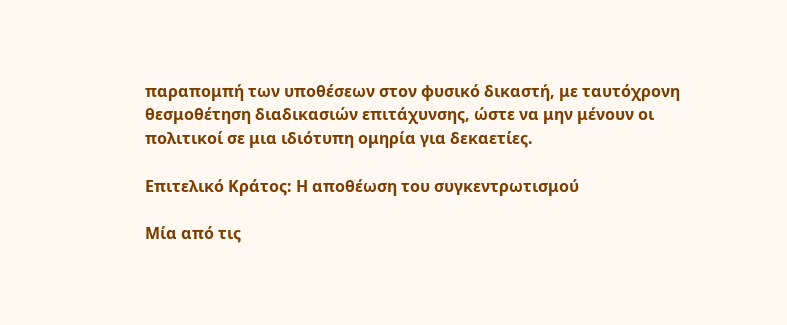παραπομπή των υποθέσεων στον φυσικό δικαστή, με ταυτόχρονη θεσμοθέτηση διαδικασιών επιτάχυνσης, ώστε να μην μένουν οι πολιτικοί σε μια ιδιότυπη ομηρία για δεκαετίες.

Επιτελικό Κράτος: Η αποθέωση του συγκεντρωτισμού

Μία από τις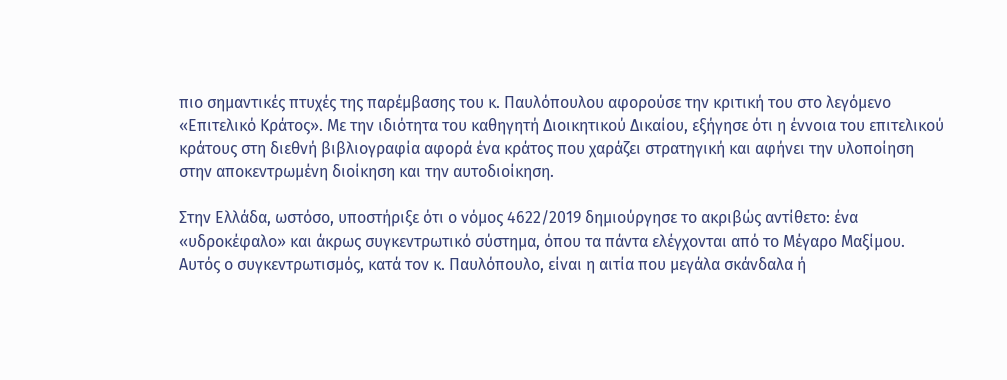πιο σημαντικές πτυχές της παρέμβασης του κ. Παυλόπουλου αφορούσε την κριτική του στο λεγόμενο «Επιτελικό Κράτος». Με την ιδιότητα του καθηγητή Διοικητικού Δικαίου, εξήγησε ότι η έννοια του επιτελικού κράτους στη διεθνή βιβλιογραφία αφορά ένα κράτος που χαράζει στρατηγική και αφήνει την υλοποίηση στην αποκεντρωμένη διοίκηση και την αυτοδιοίκηση.

Στην Ελλάδα, ωστόσο, υποστήριξε ότι ο νόμος 4622/2019 δημιούργησε το ακριβώς αντίθετο: ένα «υδροκέφαλο» και άκρως συγκεντρωτικό σύστημα, όπου τα πάντα ελέγχονται από το Μέγαρο Μαξίμου. Αυτός ο συγκεντρωτισμός, κατά τον κ. Παυλόπουλο, είναι η αιτία που μεγάλα σκάνδαλα ή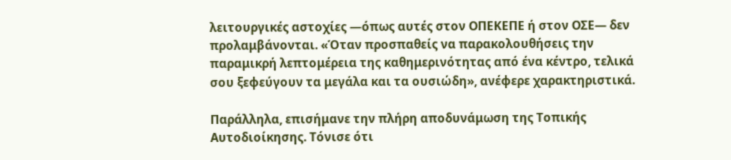λειτουργικές αστοχίες —όπως αυτές στον ΟΠΕΚΕΠΕ ή στον ΟΣΕ— δεν προλαμβάνονται. «Όταν προσπαθείς να παρακολουθήσεις την παραμικρή λεπτομέρεια της καθημερινότητας από ένα κέντρο, τελικά σου ξεφεύγουν τα μεγάλα και τα ουσιώδη», ανέφερε χαρακτηριστικά.

Παράλληλα, επισήμανε την πλήρη αποδυνάμωση της Τοπικής Αυτοδιοίκησης. Τόνισε ότι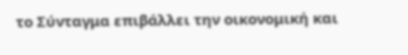το Σύνταγμα επιβάλλει την οικονομική και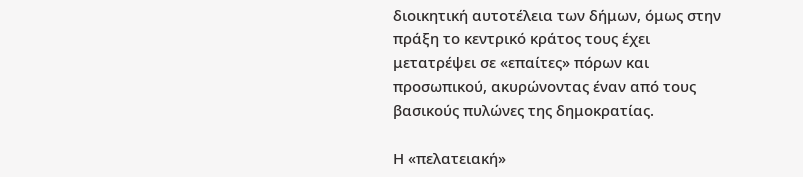διοικητική αυτοτέλεια των δήμων, όμως στην πράξη το κεντρικό κράτος τους έχει μετατρέψει σε «επαίτες» πόρων και προσωπικού, ακυρώνοντας έναν από τους βασικούς πυλώνες της δημοκρατίας.

Η «πελατειακή»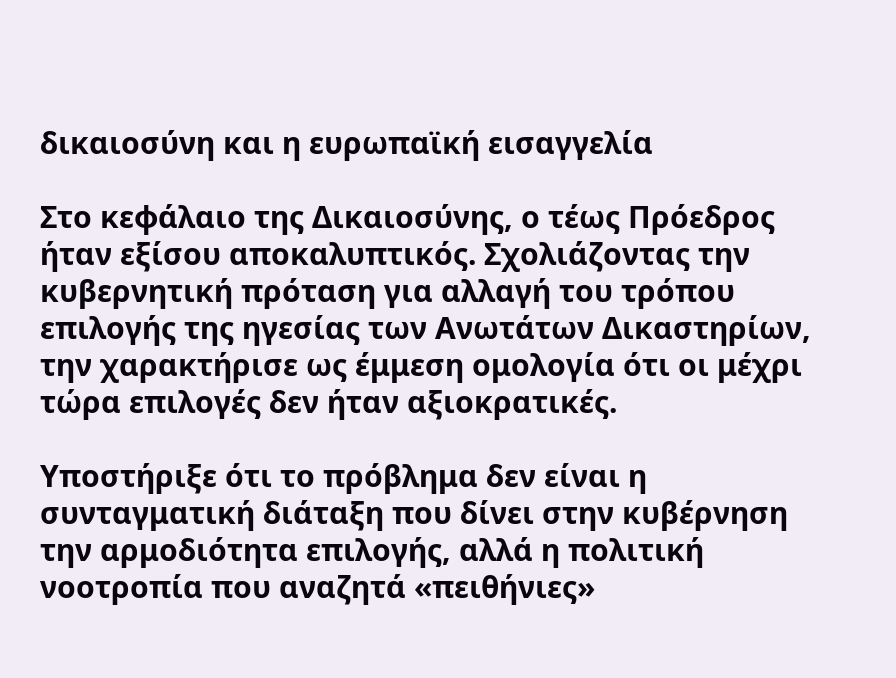δικαιοσύνη και η ευρωπαϊκή εισαγγελία

Στο κεφάλαιο της Δικαιοσύνης, ο τέως Πρόεδρος ήταν εξίσου αποκαλυπτικός. Σχολιάζοντας την κυβερνητική πρόταση για αλλαγή του τρόπου επιλογής της ηγεσίας των Ανωτάτων Δικαστηρίων, την χαρακτήρισε ως έμμεση ομολογία ότι οι μέχρι τώρα επιλογές δεν ήταν αξιοκρατικές.

Υποστήριξε ότι το πρόβλημα δεν είναι η συνταγματική διάταξη που δίνει στην κυβέρνηση την αρμοδιότητα επιλογής, αλλά η πολιτική νοοτροπία που αναζητά «πειθήνιες»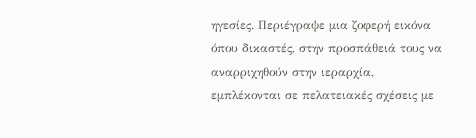ηγεσίες. Περιέγραψε μια ζοφερή εικόνα όπου δικαστές, στην προσπάθειά τους να αναρριχηθούν στην ιεραρχία, εμπλέκονται σε πελατειακές σχέσεις με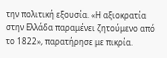την πολιτική εξουσία. «Η αξιοκρατία στην Ελλάδα παραμένει ζητούμενο από το 1822», παρατήρησε με πικρία.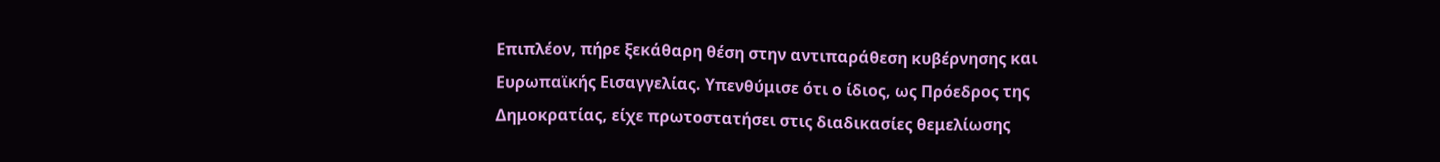Επιπλέον, πήρε ξεκάθαρη θέση στην αντιπαράθεση κυβέρνησης και Ευρωπαϊκής Εισαγγελίας. Υπενθύμισε ότι ο ίδιος, ως Πρόεδρος της Δημοκρατίας, είχε πρωτοστατήσει στις διαδικασίες θεμελίωσης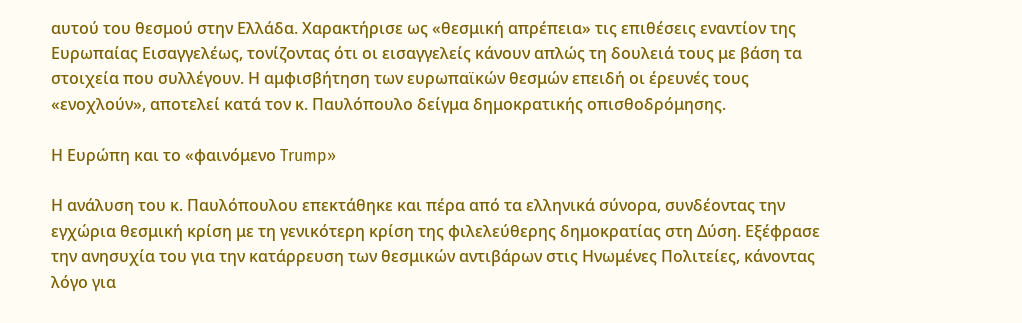αυτού του θεσμού στην Ελλάδα. Χαρακτήρισε ως «θεσμική απρέπεια» τις επιθέσεις εναντίον της Ευρωπαίας Εισαγγελέως, τονίζοντας ότι οι εισαγγελείς κάνουν απλώς τη δουλειά τους με βάση τα στοιχεία που συλλέγουν. Η αμφισβήτηση των ευρωπαϊκών θεσμών επειδή οι έρευνές τους «ενοχλούν», αποτελεί κατά τον κ. Παυλόπουλο δείγμα δημοκρατικής οπισθοδρόμησης.

Η Ευρώπη και το «φαινόμενο Trump»

Η ανάλυση του κ. Παυλόπουλου επεκτάθηκε και πέρα από τα ελληνικά σύνορα, συνδέοντας την εγχώρια θεσμική κρίση με τη γενικότερη κρίση της φιλελεύθερης δημοκρατίας στη Δύση. Εξέφρασε την ανησυχία του για την κατάρρευση των θεσμικών αντιβάρων στις Ηνωμένες Πολιτείες, κάνοντας λόγο για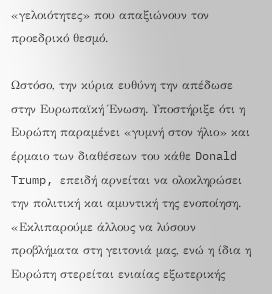«γελοιότητες» που απαξιώνουν τον προεδρικό θεσμό.

Ωστόσο, την κύρια ευθύνη την απέδωσε στην Ευρωπαϊκή Ένωση. Υποστήριξε ότι η Ευρώπη παραμένει «γυμνή στον ήλιο» και έρμαιο των διαθέσεων του κάθε Donald Trump, επειδή αρνείται να ολοκληρώσει την πολιτική και αμυντική της ενοποίηση. «Εκλιπαρούμε άλλους να λύσουν προβλήματα στη γειτονιά μας, ενώ η ίδια η Ευρώπη στερείται ενιαίας εξωτερικής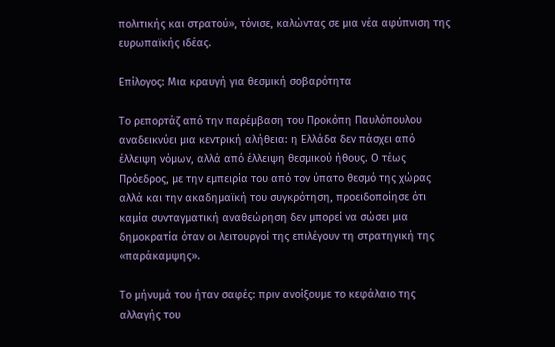πολιτικής και στρατού», τόνισε, καλώντας σε μια νέα αφύπνιση της ευρωπαϊκής ιδέας.

Επίλογος: Μια κραυγή για θεσμική σοβαρότητα

Το ρεπορτάζ από την παρέμβαση του Προκόπη Παυλόπουλου αναδεικνύει μια κεντρική αλήθεια: η Ελλάδα δεν πάσχει από έλλειψη νόμων, αλλά από έλλειψη θεσμικού ήθους. Ο τέως Πρόεδρος, με την εμπειρία του από τον ύπατο θεσμό της χώρας αλλά και την ακαδημαϊκή του συγκρότηση, προειδοποίησε ότι καμία συνταγματική αναθεώρηση δεν μπορεί να σώσει μια δημοκρατία όταν οι λειτουργοί της επιλέγουν τη στρατηγική της «παράκαμψης».

Το μήνυμά του ήταν σαφές: πριν ανοίξουμε το κεφάλαιο της αλλαγής του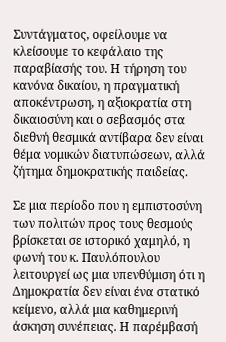Συντάγματος, οφείλουμε να κλείσουμε το κεφάλαιο της παραβίασής του. Η τήρηση του κανόνα δικαίου, η πραγματική αποκέντρωση, η αξιοκρατία στη δικαιοσύνη και ο σεβασμός στα διεθνή θεσμικά αντίβαρα δεν είναι θέμα νομικών διατυπώσεων, αλλά ζήτημα δημοκρατικής παιδείας.

Σε μια περίοδο που η εμπιστοσύνη των πολιτών προς τους θεσμούς βρίσκεται σε ιστορικό χαμηλό, η φωνή του κ. Παυλόπουλου λειτουργεί ως μια υπενθύμιση ότι η Δημοκρατία δεν είναι ένα στατικό κείμενο, αλλά μια καθημερινή άσκηση συνέπειας. Η παρέμβασή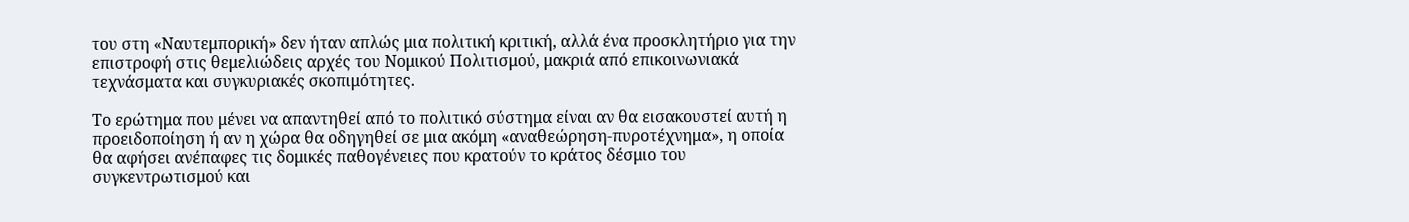του στη «Ναυτεμπορική» δεν ήταν απλώς μια πολιτική κριτική, αλλά ένα προσκλητήριο για την επιστροφή στις θεμελιώδεις αρχές του Νομικού Πολιτισμού, μακριά από επικοινωνιακά τεχνάσματα και συγκυριακές σκοπιμότητες.

Το ερώτημα που μένει να απαντηθεί από το πολιτικό σύστημα είναι αν θα εισακουστεί αυτή η προειδοποίηση ή αν η χώρα θα οδηγηθεί σε μια ακόμη «αναθεώρηση-πυροτέχνημα», η οποία θα αφήσει ανέπαφες τις δομικές παθογένειες που κρατούν το κράτος δέσμιο του συγκεντρωτισμού και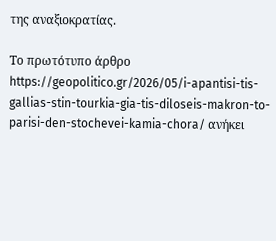της αναξιοκρατίας.

Το πρωτότυπο άρθρο https://geopolitico.gr/2026/05/i-apantisi-tis-gallias-stin-tourkia-gia-tis-diloseis-makron-to-parisi-den-stochevei-kamia-chora/ ανήκει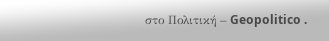στο Πολιτική – Geopolitico .